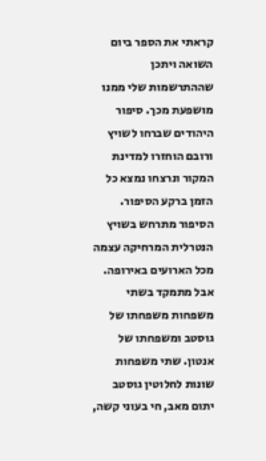קראתי את הספר ביום השואה ויתכן שההתרשמות שלי ממנו מושפעת מכך. סיפור היהודים שברחו לשויץ ורובם הוחזרו למדינת המקור ונרצחו נמצא כל הזמן ברקע הסיפור. הסיפור מתרחש בשויץ הנטרלית המרחיקה עצמה מכל הארועים באירופה. אבל מתמקד בשתי משפחות משפחתו של גוסטב ומשפחתו של אנטון. שתי משפחות שונות לחלוטין גוסטב יתום מאב, חי בעוני קשה,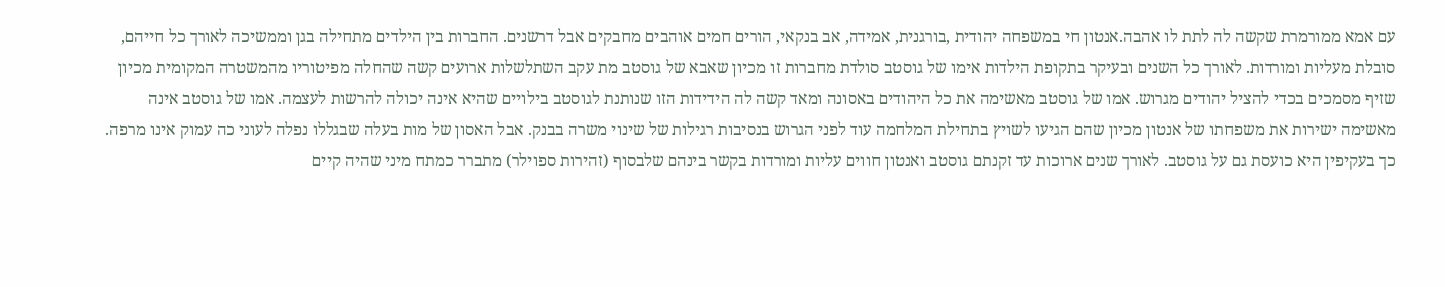עם אמא ממורמרת שקשה לה לתת לו אהבה.אנטון חי במשפחה יהודית ,בורגנית, אמידה, אב בנקאי, הורים חמים אוהבים מחבקים אבל דרשנים. החברות בין הילדים מתחילה בגן וממשיכה לאורך כל חייהם, סובלת מעליות ומורדות. לאורך כל השנים ובעיקר בתקופת הילדות אימו של גוסטב סולדת מחברות זו מכיון שאבא של גוסטב מת עקב השתלשלות ארועים קשה שהחלה מפיטוריו מהמשטרה המקומית מכיון שזיף מסמכים בכדי להציל יהודים מגרוש. אמו של גוסטב מאשימה את כל היהודים באסונה ומאד קשה לה הידידות הזו שנותנת לגוסטב בילויים שהיא אינה יכולה להרשות לעצמה. אמו של גוסטב אינה מאשימה ישירות את משפחתו של אנטון מכיון שהם הגיעו לשויץ בתחילת המלחמה עוד לפני הגרוש בנסיבות רגילות של שינוי משרה בבנק. אבל האסון של מות בעלה שבגללו נפלה לעוני כה עמוק אינו מרפה. כך בעקיפין היא כועסת גם על גוסטב. לאורך שנים ארוכות עד זקנתם גוסטב ואנטון חווים עליות ומורדות בקשר בינהם שלבסוף (זהירות ספוילר) מתברר כמתח מיני שהיה קיים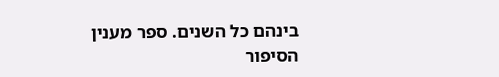בינהם כל השנים. ספר מענין הסיפור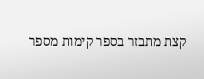קצת מתבזר בספר קימות מספר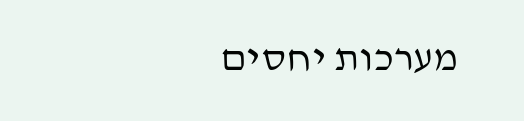מערכות יחסים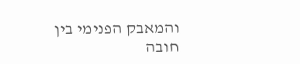והמאבק הפנימי בין חובה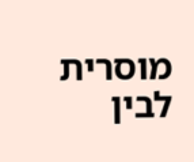מוסרית לבין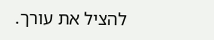להציל את עורך.